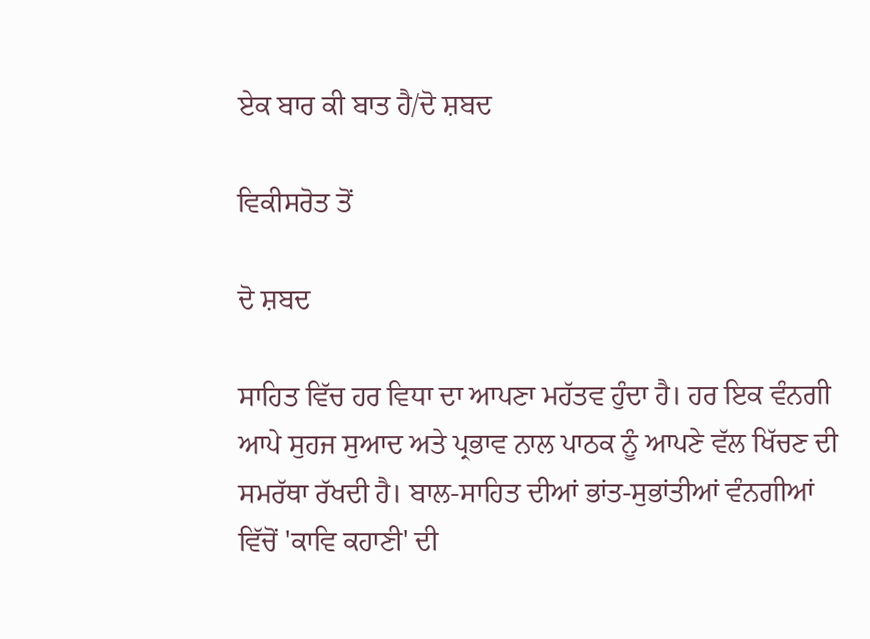ਏਕ ਬਾਰ ਕੀ ਬਾਤ ਹੈ/ਦੋ ਸ਼ਬਦ

ਵਿਕੀਸਰੋਤ ਤੋਂ

ਦੋ ਸ਼ਬਦ

ਸਾਹਿਤ ਵਿੱਚ ਹਰ ਵਿਧਾ ਦਾ ਆਪਣਾ ਮਹੱਤਵ ਹੁੰਦਾ ਹੈ। ਹਰ ਇਕ ਵੰਨਗੀ ਆਪੇ ਸੁਹਜ ਸੁਆਦ ਅਤੇ ਪ੍ਰਭਾਵ ਨਾਲ ਪਾਠਕ ਨੂੰ ਆਪਣੇ ਵੱਲ ਖਿੱਚਣ ਦੀ ਸਮਰੱਥਾ ਰੱਖਦੀ ਹੈ। ਬਾਲ-ਸਾਹਿਤ ਦੀਆਂ ਭਾਂਤ-ਸੁਭਾਂਤੀਆਂ ਵੰਨਗੀਆਂ ਵਿੱਚੋਂ 'ਕਾਵਿ ਕਹਾਣੀ' ਦੀ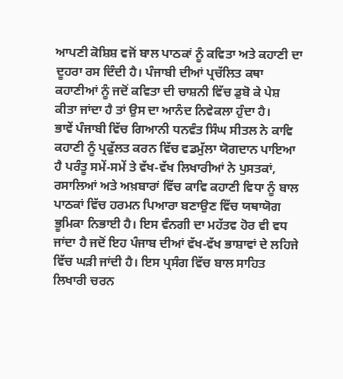ਆਪਣੀ ਕੋਸ਼ਿਸ਼ ਵਜੋਂ ਬਾਲ ਪਾਠਕਾਂ ਨੂੰ ਕਵਿਤਾ ਅਤੇ ਕਹਾਣੀ ਦਾ ਦੂਹਰਾ ਰਸ ਦਿੰਦੀ ਹੈ। ਪੰਜਾਬੀ ਦੀਆਂ ਪ੍ਰਚੱਲਿਤ ਕਥਾ ਕਹਾਣੀਆਂ ਨੂੰ ਜਦੋਂ ਕਵਿਤਾ ਦੀ ਚਾਸ਼ਨੀ ਵਿੱਚ ਡੁਬੋ ਕੇ ਪੇਸ਼ ਕੀਤਾ ਜਾਂਦਾ ਹੈ ਤਾਂ ਉਸ ਦਾ ਆਨੰਦ ਨਿਵੇਕਲਾ ਹੁੰਦਾ ਹੈ।
ਭਾਵੇਂ ਪੰਜਾਬੀ ਵਿੱਚ ਗਿਆਨੀ ਧਨਵੰਤ ਸਿੰਘ ਸੀਤਲ ਨੇ ਕਾਵਿ ਕਹਾਣੀ ਨੂੰ ਪ੍ਰਫੁੱਲਤ ਕਰਨ ਵਿੱਚ ਵਡਮੁੱਲਾ ਯੋਗਦਾਨ ਪਾਇਆ ਹੈ ਪਰੰਤੂ ਸਮੇਂ-ਸਮੇਂ ਤੇ ਵੱਖ-ਵੱਖ ਲਿਖਾਰੀਆਂ ਨੇ ਪੁਸਤਕਾਂ, ਰਸਾਲਿਆਂ ਅਤੇ ਅਖ਼ਬਾਰਾਂ ਵਿੱਚ ਕਾਵਿ ਕਹਾਣੀ ਵਿਧਾ ਨੂੰ ਬਾਲ ਪਾਠਕਾਂ ਵਿੱਚ ਹਰਮਨ ਪਿਆਰਾ ਬਣਾਉਣ ਵਿੱਚ ਯਥਾਯੋਗ ਭੂਮਿਕਾ ਨਿਭਾਈ ਹੈ। ਇਸ ਵੰਨਗੀ ਦਾ ਮਹੱਤਵ ਹੋਰ ਵੀ ਵਧ ਜਾਂਦਾ ਹੈ ਜਦੋਂ ਇਹ ਪੰਜਾਬ ਦੀਆਂ ਵੱਖ-ਵੱਖ ਭਾਸ਼ਾਵਾਂ ਦੇ ਲਹਿਜੇ ਵਿੱਚ ਘੜੀ ਜਾਂਦੀ ਹੈ। ਇਸ ਪ੍ਰਸੰਗ ਵਿੱਚ ਬਾਲ ਸਾਹਿਤ ਲਿਖਾਰੀ ਚਰਨ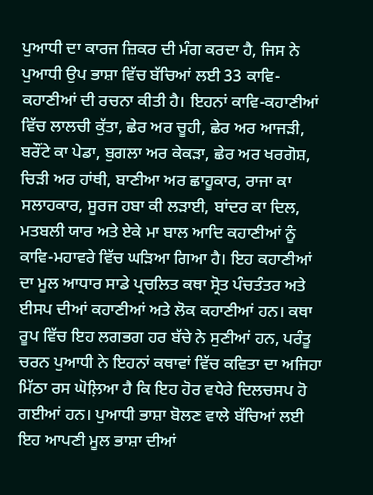ਪੁਆਧੀ ਦਾ ਕਾਰਜ ਜ਼ਿਕਰ ਦੀ ਮੰਗ ਕਰਦਾ ਹੈ, ਜਿਸ ਨੇ ਪੁਆਧੀ ਉਪ ਭਾਸ਼ਾ ਵਿੱਚ ਬੱਚਿਆਂ ਲਈ 33 ਕਾਵਿ-ਕਹਾਣੀਆਂ ਦੀ ਰਚਨਾ ਕੀਤੀ ਹੈ। ਇਹਨਾਂ ਕਾਵਿ-ਕਹਾਣੀਆਂ ਵਿੱਚ ਲਾਲਚੀ ਕੁੱਤਾ, ਛੇਰ ਅਰ ਚੂਹੀ, ਛੇਰ ਅਰ ਆਜੜੀ, ਬਰੌਂਟੇ ਕਾ ਪੇਡਾ, ਬੁਗਲਾ ਅਰ ਕੇਕੜਾ, ਛੇਰ ਅਰ ਖਰਗੋਸ਼, ਚਿੜੀ ਅਰ ਹਾਂਥੀ, ਬਾਣੀਆ ਅਰ ਛਾਹੂਕਾਰ, ਰਾਜਾ ਕਾ ਸਲਾਹਕਾਰ, ਸੂਰਜ ਹਬਾ ਕੀ ਲੜਾਈ, ਬਾਂਦਰ ਕਾ ਦਿਲ, ਮਤਬਲੀ ਯਾਰ ਅਤੇ ਏਕੇ ਮਾ ਬਾਲ ਆਦਿ ਕਹਾਣੀਆਂ ਨੂੰ ਕਾਵਿ-ਮਹਾਵਰੇ ਵਿੱਚ ਘੜਿਆ ਗਿਆ ਹੈ। ਇਹ ਕਹਾਣੀਆਂ ਦਾ ਮੂਲ ਆਧਾਰ ਸਾਡੇ ਪ੍ਰਚਲਿਤ ਕਥਾ ਸ੍ਰੋਤ ਪੰਚਤੰਤਰ ਅਤੇ ਈਸਪ ਦੀਆਂ ਕਹਾਣੀਆਂ ਅਤੇ ਲੋਕ ਕਹਾਣੀਆਂ ਹਨ। ਕਥਾ ਰੂਪ ਵਿੱਚ ਇਹ ਲਗਭਗ ਹਰ ਬੱਚੇ ਨੇ ਸੁਣੀਆਂ ਹਨ, ਪਰੰਤੂ ਚਰਨ ਪੁਆਧੀ ਨੇ ਇਹਨਾਂ ਕਥਾਵਾਂ ਵਿੱਚ ਕਵਿਤਾ ਦਾ ਅਜਿਹਾ ਮਿੱਠਾ ਰਸ ਘੋਲ਼ਿਆ ਹੈ ਕਿ ਇਹ ਹੋਰ ਵਧੇਰੇ ਦਿਲਚਸਪ ਹੋ ਗਈਆਂ ਹਨ। ਪੁਆਧੀ ਭਾਸ਼ਾ ਬੋਲਣ ਵਾਲੇ ਬੱਚਿਆਂ ਲਈ ਇਹ ਆਪਣੀ ਮੂਲ ਭਾਸ਼ਾ ਦੀਆਂ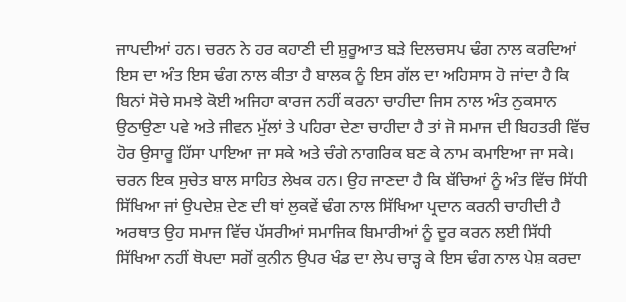ਜਾਪਦੀਆਂ ਹਨ। ਚਰਨ ਨੇ ਹਰ ਕਹਾਣੀ ਦੀ ਸ਼ੁਰੂਆਤ ਬੜੇ ਦਿਲਚਸਪ ਢੰਗ ਨਾਲ ਕਰਦਿਆਂ ਇਸ ਦਾ ਅੰਤ ਇਸ ਢੰਗ ਨਾਲ ਕੀਤਾ ਹੈ ਬਾਲਕ ਨੂੰ ਇਸ ਗੱਲ ਦਾ ਅਹਿਸਾਸ ਹੋ ਜਾਂਦਾ ਹੈ ਕਿ ਬਿਨਾਂ ਸੋਚੇ ਸਮਝੇ ਕੋਈ ਅਜਿਹਾ ਕਾਰਜ ਨਹੀਂ ਕਰਨਾ ਚਾਹੀਦਾ ਜਿਸ ਨਾਲ ਅੰਤ ਨੁਕਸਾਨ ਉਠਾਉਣਾ ਪਵੇ ਅਤੇ ਜੀਵਨ ਮੁੱਲਾਂ ਤੇ ਪਹਿਰਾ ਦੇਣਾ ਚਾਹੀਦਾ ਹੈ ਤਾਂ ਜੋ ਸਮਾਜ ਦੀ ਬਿਹਤਰੀ ਵਿੱਚ ਹੋਰ ਉਸਾਰੂ ਹਿੱਸਾ ਪਾਇਆ ਜਾ ਸਕੇ ਅਤੇ ਚੰਗੇ ਨਾਗਰਿਕ ਬਣ ਕੇ ਨਾਮ ਕਮਾਇਆ ਜਾ ਸਕੇ।
ਚਰਨ ਇਕ ਸੁਚੇਤ ਬਾਲ ਸਾਹਿਤ ਲੇਖਕ ਹਨ। ਉਹ ਜਾਣਦਾ ਹੈ ਕਿ ਬੱਚਿਆਂ ਨੂੰ ਅੰਤ ਵਿੱਚ ਸਿੱਧੀ ਸਿੱਖਿਆ ਜਾਂ ਉਪਦੇਸ਼ ਦੇਣ ਦੀ ਥਾਂ ਲੁਕਵੇਂ ਢੰਗ ਨਾਲ ਸਿੱਖਿਆ ਪ੍ਰਦਾਨ ਕਰਨੀ ਚਾਹੀਦੀ ਹੈ ਅਰਥਾਤ ਉਹ ਸਮਾਜ ਵਿੱਚ ਪੱਸਰੀਆਂ ਸਮਾਜਿਕ ਬਿਮਾਰੀਆਂ ਨੂੰ ਦੂਰ ਕਰਨ ਲਈ ਸਿੱਧੀ ਸਿੱਖਿਆ ਨਹੀਂ ਥੋਪਦਾ ਸਗੋਂ ਕੁਨੀਨ ਉਪਰ ਖੰਡ ਦਾ ਲੇਪ ਚਾੜ੍ਹ ਕੇ ਇਸ ਢੰਗ ਨਾਲ ਪੇਸ਼ ਕਰਦਾ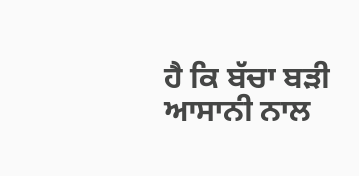ਹੈ ਕਿ ਬੱਚਾ ਬੜੀ ਆਸਾਨੀ ਨਾਲ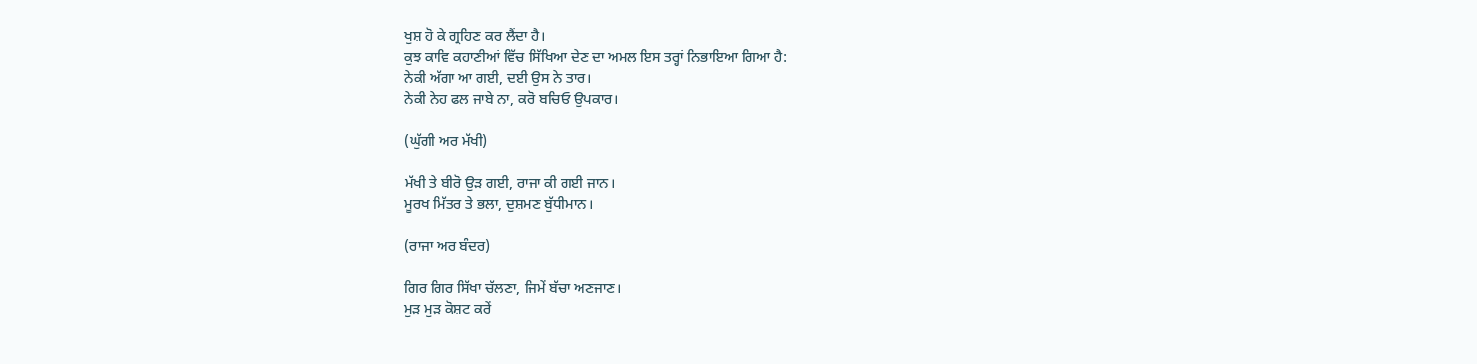ਖੁਸ਼ ਹੋ ਕੇ ਗ੍ਰਹਿਣ ਕਰ ਲੈਂਦਾ ਹੈ।
ਕੁਝ ਕਾਵਿ ਕਹਾਣੀਆਂ ਵਿੱਚ ਸਿੱਖਿਆ ਦੇਣ ਦਾ ਅਮਲ ਇਸ ਤਰ੍ਹਾਂ ਨਿਭਾਇਆ ਗਿਆ ਹੈ:
ਨੇਕੀ ਅੱਗਾ ਆ ਗਈ, ਦਈ ਉਸ ਨੇ ਤਾਰ।
ਨੇਕੀ ਨੇਹ ਫਲ ਜਾਬੇ ਨਾ, ਕਰੋ ਬਚਿਓ ਉਪਕਾਰ।

(ਘੁੱਗੀ ਅਰ ਮੱਖੀ)

ਮੱਖੀ ਤੇ ਬੀਰੋ ਉੜ ਗਈ, ਰਾਜਾ ਕੀ ਗਈ ਜਾਨ।
ਮੂਰਖ ਮਿੱਤਰ ਤੇ ਭਲਾ, ਦੁਸ਼ਮਣ ਬੁੱਧੀਮਾਨ।

(ਰਾਜਾ ਅਰ ਬੰਦਰ)

ਗਿਰ ਗਿਰ ਸਿੱਖਾ ਚੱਲਣਾ, ਜਿਮੇਂ ਬੱਚਾ ਅਣਜਾਣ।
ਮੁੜ ਮੁੜ ਕੋਸ਼ਟ ਕਰੇਂ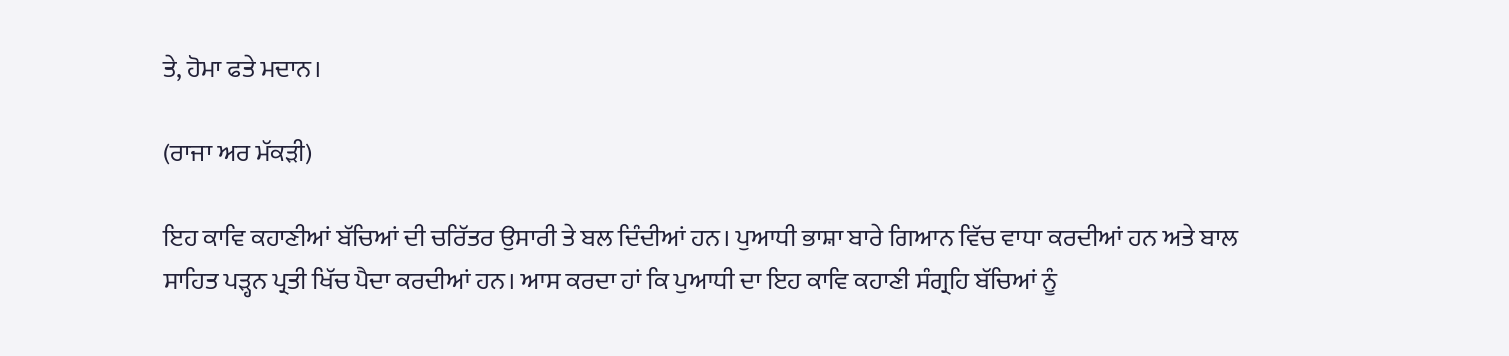ਤੇ, ਹੋਮਾ ਫਤੇ ਮਦਾਨ।

(ਰਾਜਾ ਅਰ ਮੱਕੜੀ)

ਇਹ ਕਾਵਿ ਕਹਾਣੀਆਂ ਬੱਚਿਆਂ ਦੀ ਚਰਿੱਤਰ ਉਸਾਰੀ ਤੇ ਬਲ ਦਿੰਦੀਆਂ ਹਨ। ਪੁਆਧੀ ਭਾਸ਼ਾ ਬਾਰੇ ਗਿਆਨ ਵਿੱਚ ਵਾਧਾ ਕਰਦੀਆਂ ਹਨ ਅਤੇ ਬਾਲ ਸਾਹਿਤ ਪੜ੍ਹਨ ਪ੍ਰਤੀ ਖਿੱਚ ਪੈਦਾ ਕਰਦੀਆਂ ਹਨ। ਆਸ ਕਰਦਾ ਹਾਂ ਕਿ ਪੁਆਧੀ ਦਾ ਇਹ ਕਾਵਿ ਕਹਾਣੀ ਸੰਗ੍ਰਹਿ ਬੱਚਿਆਂ ਨੂੰ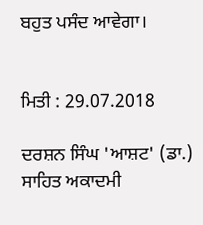ਬਹੁਤ ਪਸੰਦ ਆਵੇਗਾ।


ਮਿਤੀ : 29.07.2018

ਦਰਸ਼ਨ ਸਿੰਘ 'ਆਸ਼ਟ' (ਡਾ.)
ਸਾਹਿਤ ਅਕਾਦਮੀ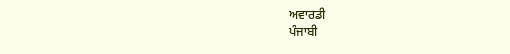ਅਵਾਰਡੀ
ਪੰਜਾਬੀ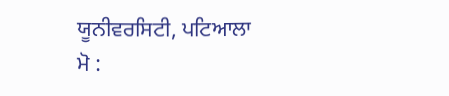ਯੂਨੀਵਰਸਿਟੀ, ਪਟਿਆਲਾ
ਮੋ :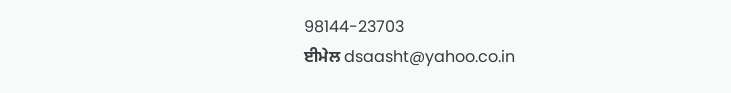98144-23703
ਈਮੇਲ dsaasht@yahoo.co.in